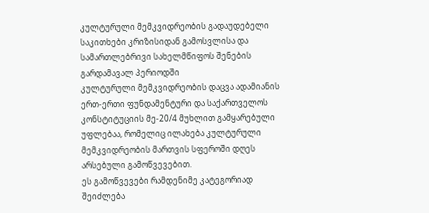კულტურული მემკვიდრეობის გადაუდებელი საკითხები კრიზისიდან გამოსვლისა და სამართლებრივი სახელმწიფოს შენების გარდამავალ პერიოდში
კულტურული მემკვიდრეობის დაცვა ადამიანის ერთ-ერთი ფუნდამენტური და საქართველოს კონსტიტუციის მე-20/4 მუხლით გამყარებული უფლებაა, რომელიც ილახება კულტურული მემკვიდრეობის მართვის სფეროში დღეს არსებული გამოწვევებით.
ეს გამოწვევები რამდენიმე კატეგორიად შეიძლება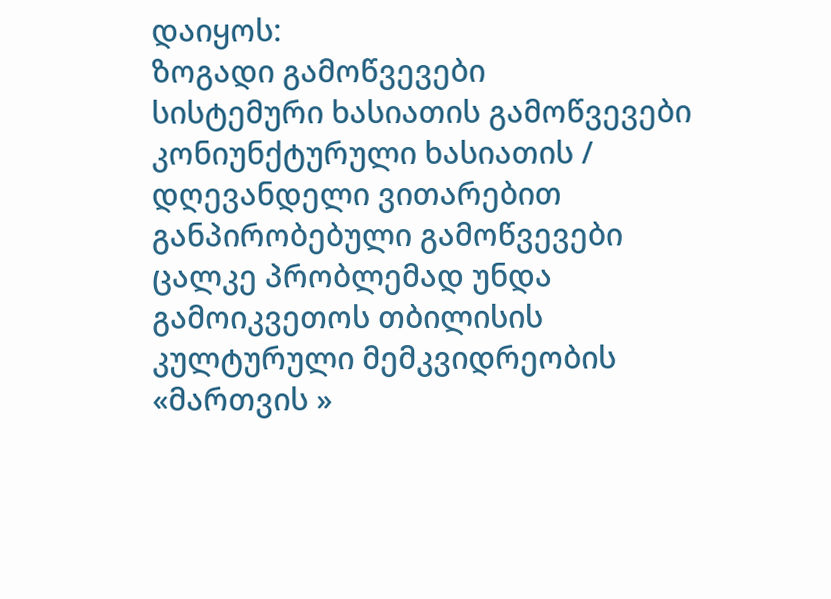დაიყოს:
ზოგადი გამოწვევები
სისტემური ხასიათის გამოწვევები
კონიუნქტურული ხასიათის / დღევანდელი ვითარებით განპირობებული გამოწვევები
ცალკე პრობლემად უნდა გამოიკვეთოს თბილისის კულტურული მემკვიდრეობის «მართვის »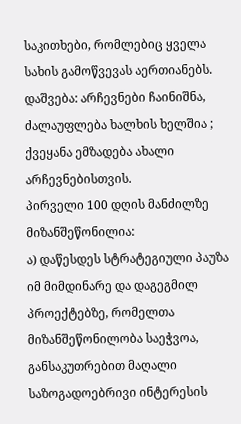საკითხები, რომლებიც ყველა სახის გამოწვევას აერთიანებს.
დაშვება: არჩევნები ჩაინიშნა, ძალაუფლება ხალხის ხელშია ; ქვეყანა ემზადება ახალი არჩევნებისთვის.
პირველი 100 დღის მანძილზე მიზანშეწონილია:
ა) დაწესდეს სტრატეგიული პაუზა იმ მიმდინარე და დაგეგმილ პროექტებზე, რომელთა მიზანშეწონილობა საეჭვოა, განსაკუთრებით მაღალი საზოგადოებრივი ინტერესის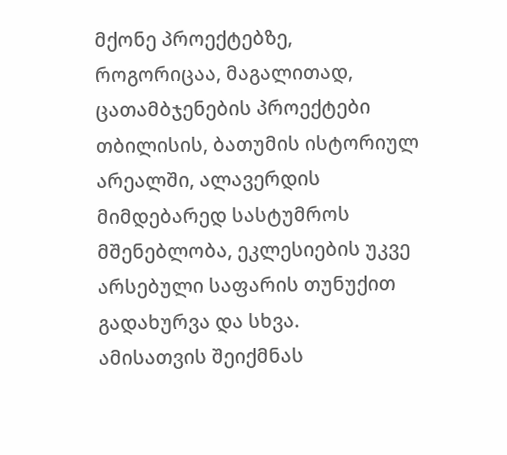მქონე პროექტებზე, როგორიცაა, მაგალითად, ცათამბჯენების პროექტები თბილისის, ბათუმის ისტორიულ არეალში, ალავერდის მიმდებარედ სასტუმროს მშენებლობა, ეკლესიების უკვე არსებული საფარის თუნუქით გადახურვა და სხვა.
ამისათვის შეიქმნას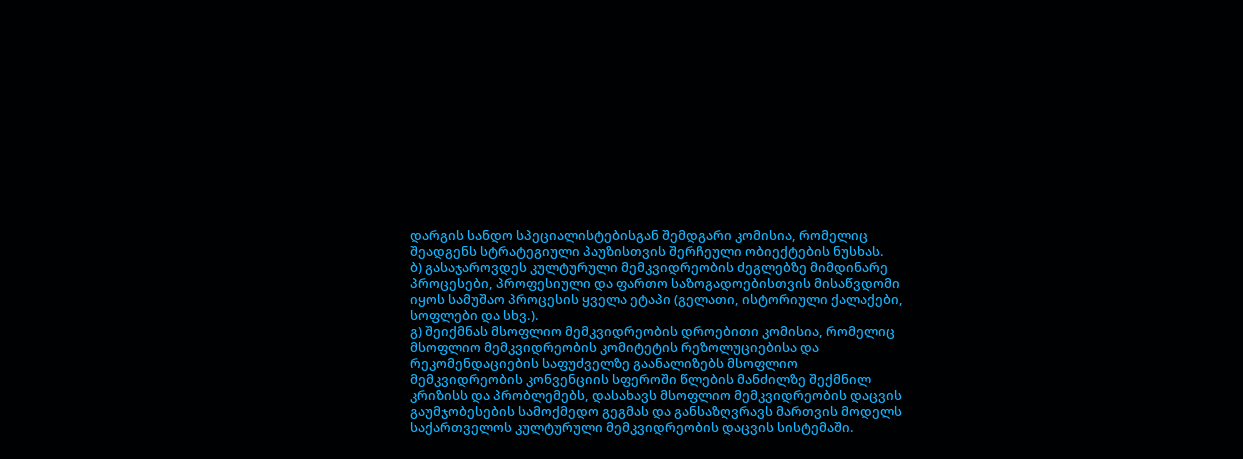დარგის სანდო სპეციალისტებისგან შემდგარი კომისია, რომელიც შეადგენს სტრატეგიული პაუზისთვის შერჩეული ობიექტების ნუსხას.
ბ) გასაჯაროვდეს კულტურული მემკვიდრეობის ძეგლებზე მიმდინარე პროცესები, პროფესიული და ფართო საზოგადოებისთვის მისაწვდომი იყოს სამუშაო პროცესის ყველა ეტაპი (გელათი, ისტორიული ქალაქები, სოფლები და სხვ.).
გ) შეიქმნას მსოფლიო მემკვიდრეობის დროებითი კომისია, რომელიც მსოფლიო მემკვიდრეობის კომიტეტის რეზოლუციებისა და რეკომენდაციების საფუძველზე გაანალიზებს მსოფლიო მემკვიდრეობის კონვენციის სფეროში წლების მანძილზე შექმნილ კრიზისს და პრობლემებს, დასახავს მსოფლიო მემკვიდრეობის დაცვის გაუმჯობესების სამოქმედო გეგმას და განსაზღვრავს მართვის მოდელს საქართველოს კულტურული მემკვიდრეობის დაცვის სისტემაში.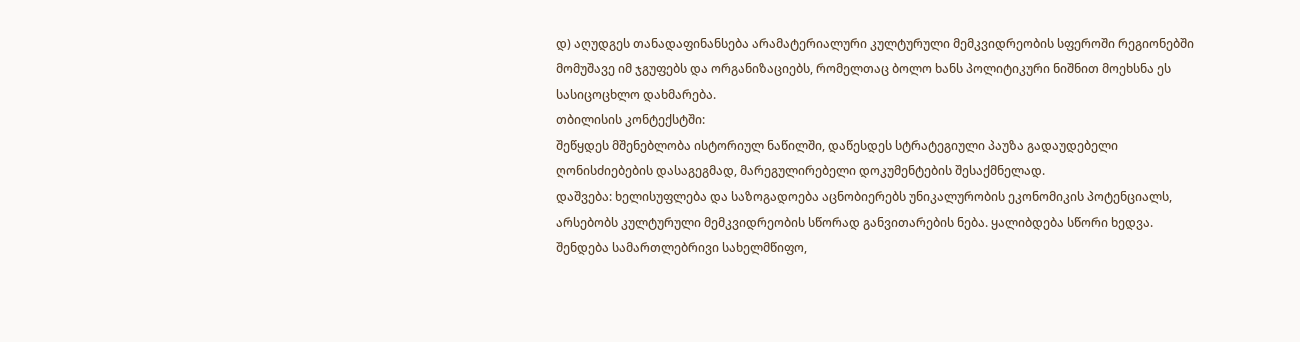დ) აღუდგეს თანადაფინანსება არამატერიალური კულტურული მემკვიდრეობის სფეროში რეგიონებში მომუშავე იმ ჯგუფებს და ორგანიზაციებს, რომელთაც ბოლო ხანს პოლიტიკური ნიშნით მოეხსნა ეს სასიცოცხლო დახმარება.
თბილისის კონტექსტში:
შეწყდეს მშენებლობა ისტორიულ ნაწილში, დაწესდეს სტრატეგიული პაუზა გადაუდებელი ღონისძიებების დასაგეგმად, მარეგულირებელი დოკუმენტების შესაქმნელად.
დაშვება: ხელისუფლება და საზოგადოება აცნობიერებს უნიკალურობის ეკონომიკის პოტენციალს, არსებობს კულტურული მემკვიდრეობის სწორად განვითარების ნება. ყალიბდება სწორი ხედვა. შენდება სამართლებრივი სახელმწიფო,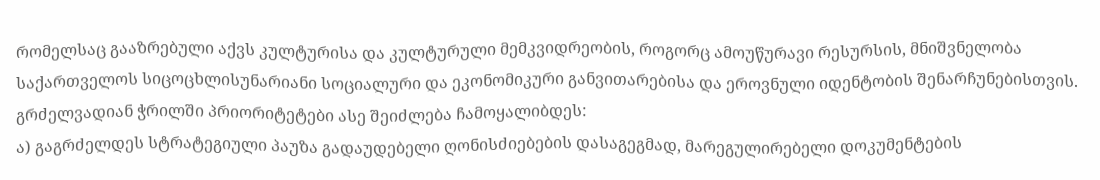რომელსაც გააზრებული აქვს კულტურისა და კულტურული მემკვიდრეობის, როგორც ამოუწურავი რესურსის, მნიშვნელობა საქართველოს სიცოცხლისუნარიანი სოციალური და ეკონომიკური განვითარებისა და ეროვნული იდენტობის შენარჩუნებისთვის.
გრძელვადიან ჭრილში პრიორიტეტები ასე შეიძლება ჩამოყალიბდეს:
ა) გაგრძელდეს სტრატეგიული პაუზა გადაუდებელი ღონისძიებების დასაგეგმად, მარეგულირებელი დოკუმენტების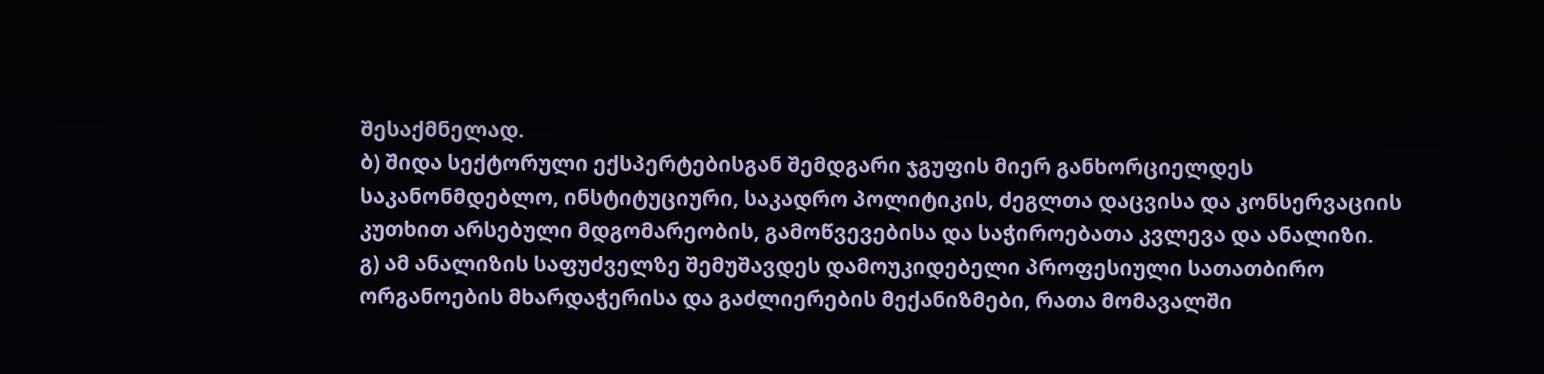შესაქმნელად.
ბ) შიდა სექტორული ექსპერტებისგან შემდგარი ჯგუფის მიერ განხორციელდეს საკანონმდებლო, ინსტიტუციური, საკადრო პოლიტიკის, ძეგლთა დაცვისა და კონსერვაციის კუთხით არსებული მდგომარეობის, გამოწვევებისა და საჭიროებათა კვლევა და ანალიზი.
გ) ამ ანალიზის საფუძველზე შემუშავდეს დამოუკიდებელი პროფესიული სათათბირო ორგანოების მხარდაჭერისა და გაძლიერების მექანიზმები, რათა მომავალში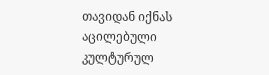თავიდან იქნას აცილებული კულტურულ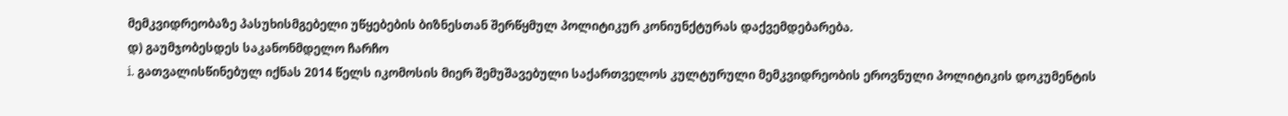მემკვიდრეობაზე პასუხისმგებელი უწყებების ბიზნესთან შერწყმულ პოლიტიკურ კონიუნქტურას დაქვემდებარება.
დ) გაუმჯობესდეს საკანონმდელო ჩარჩო
i. გათვალისწინებულ იქნას 2014 წელს იკომოსის მიერ შემუშავებული საქართველოს კულტურული მემკვიდრეობის ეროვნული პოლიტიკის დოკუმენტის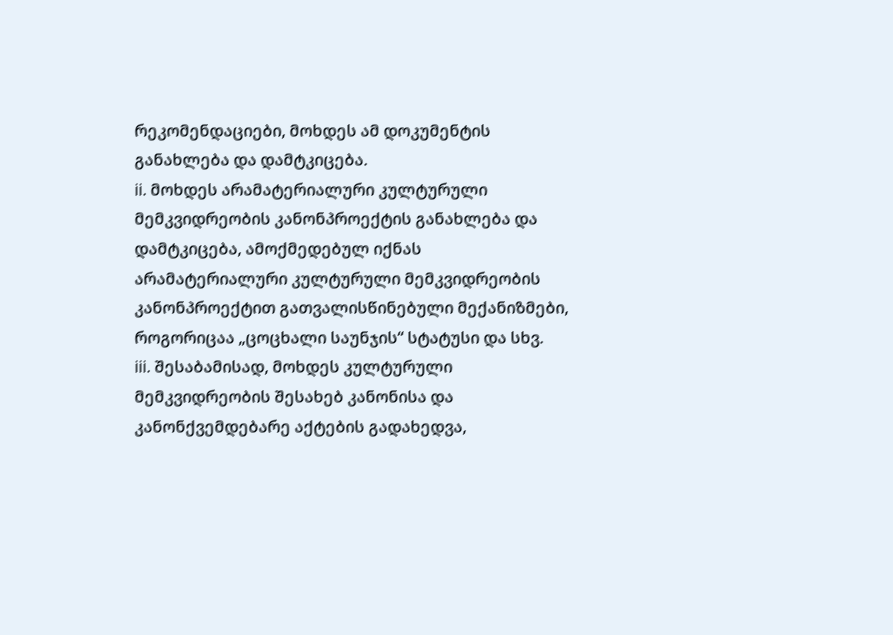რეკომენდაციები, მოხდეს ამ დოკუმენტის განახლება და დამტკიცება.
ii. მოხდეს არამატერიალური კულტურული მემკვიდრეობის კანონპროექტის განახლება და დამტკიცება, ამოქმედებულ იქნას არამატერიალური კულტურული მემკვიდრეობის კანონპროექტით გათვალისწინებული მექანიზმები, როგორიცაა „ცოცხალი საუნჯის“ სტატუსი და სხვ.
iii. შესაბამისად, მოხდეს კულტურული მემკვიდრეობის შესახებ კანონისა და კანონქვემდებარე აქტების გადახედვა,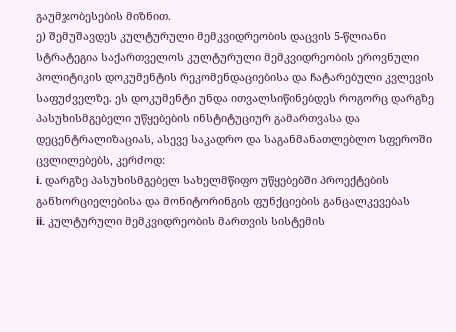გაუმჯობესების მიზნით.
ე) შემუშავდეს კულტურული მემკვიდრეობის დაცვის 5-წლიანი სტრატეგია საქართველოს კულტურული მემკვიდრეობის ეროვნული პოლიტიკის დოკუმენტის რეკომენდაციებისა და ჩატარებული კვლევის საფუძველზე. ეს დოკუმენტი უნდა ითვალსიწინებდეს როგორც დარგზე პასუხისმგებელი უწყებების ინსტიტუციურ გამართვასა და დეცენტრალიზაციას, ასევე საკადრო და საგანმანათლებლო სფეროში ცვლილებებს, კერძოდ:
i. დარგზე პასუხისმგებელ სახელმწიფო უწყებებში პროექტების განხორციელებისა და მონიტორინგის ფუნქციების განცალკევებას
ii. კულტურული მემკვიდრეობის მართვის სისტემის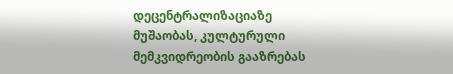დეცენტრალიზაციაზე მუშაობას, კულტურული მემკვიდრეობის გააზრებას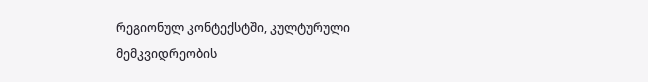რეგიონულ კონტექსტში, კულტურული მემკვიდრეობის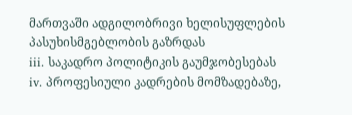მართვაში ადგილობრივი ხელისუფლების პასუხისმგებლობის გაზრდას
iii. საკადრო პოლიტიკის გაუმჯობესებას
iv. პროფესიული კადრების მომზადებაზე,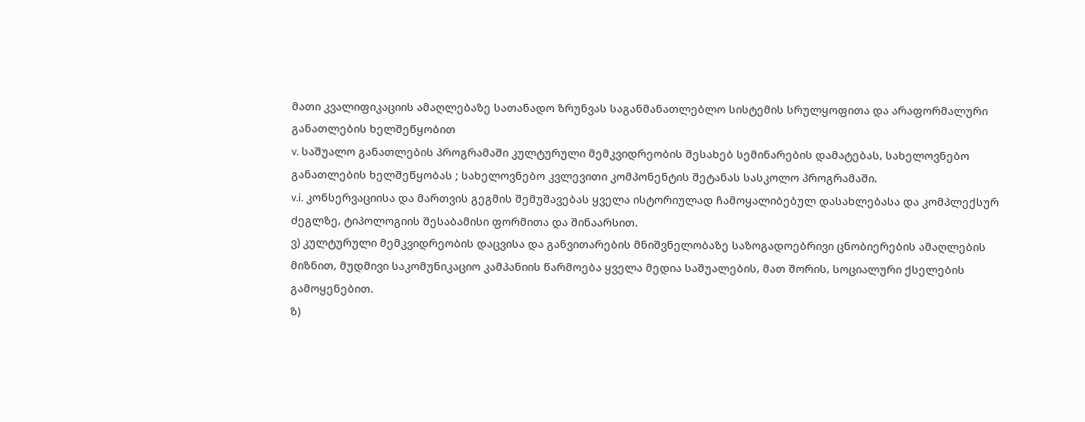მათი კვალიფიკაციის ამაღლებაზე სათანადო ზრუნვას საგანმანათლებლო სისტემის სრულყოფითა და არაფორმალური განათლების ხელშეწყობით
v. საშუალო განათლების პროგრამაში კულტურული მემკვიდრეობის შესახებ სემინარების დამატებას, სახელოვნებო განათლების ხელშეწყობას ; სახელოვნებო კვლევითი კომპონენტის შეტანას სასკოლო პროგრამაში.
v.i. კონსერვაციისა და მართვის გეგმის შემუშავებას ყველა ისტორიულად ჩამოყალიბებულ დასახლებასა და კომპლექსურ ძეგლზე, ტიპოლოგიის შესაბამისი ფორმითა და შინაარსით.
ვ) კულტურული მემკვიდრეობის დაცვისა და განვითარების მნიშვნელობაზე საზოგადოებრივი ცნობიერების ამაღლების მიზნით, მუდმივი საკომუნიკაციო კამპანიის წარმოება ყველა მედია საშუალების, მათ შორის, სოციალური ქსელების გამოყენებით.
ზ)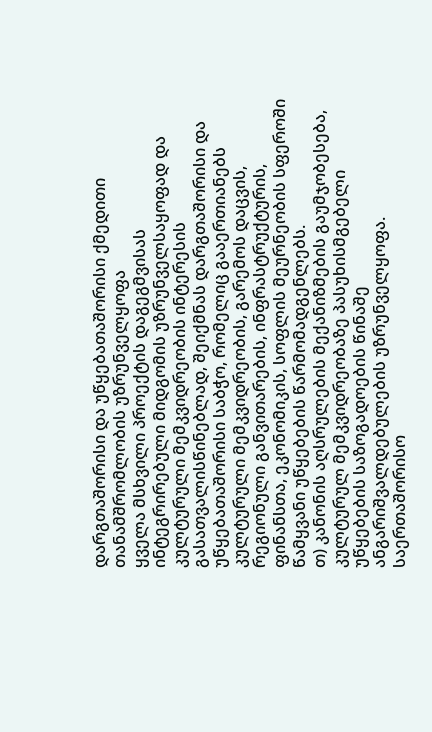დარგთაშორისი და უწყებათაშორისი ქმედითი თანამშრომლობის უზრუნველყოფა
ყველა მსხვილი პროექტის დაგეგმვისას ინტეგრირებული მიდგომის უზრუნველსაყოფად და კულტურული მემკვიდრეობის ინტერესის გასათვალისწინებლად, შეიქმნას დარგთაშორისი და უწყებათაშორისი საბჭო, რომელიც გააერთიანებს კულტურული მემკვიდრეობის, გარემოს დაცვის, რეგიონული განვითარების, ინფრასტრუქტურის, ფინანსთა, ეკონომიკის, სოფლის მეურნეობის სფეროში წამყვანი უწყებების წარმომადგენლებს.
თ) კანონის აღსრულების მექანიზმების გაუმჯობესება, კულტურულ მემკვიდრეობაზე პასუხისმგებელი უწყებების საზოგადოების წინაშე ანგარიშვალდებულების უზრუნველყოფა. საერთაშორისო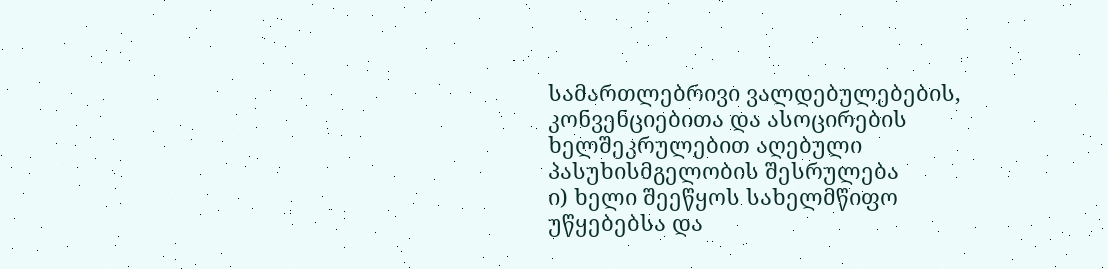სამართლებრივი ვალდებულებების, კონვენციებითა და ასოცირების ხელშეკრულებით აღებული პასუხისმგელობის შესრულება
ი) ხელი შეეწყოს სახელმწიფო უწყებებსა და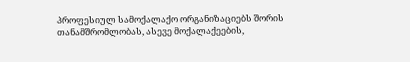პროფესიულ სამოქალაქო ორგანიზაციებს შორის თანამშრომლობას, ასევე მოქალაქეების,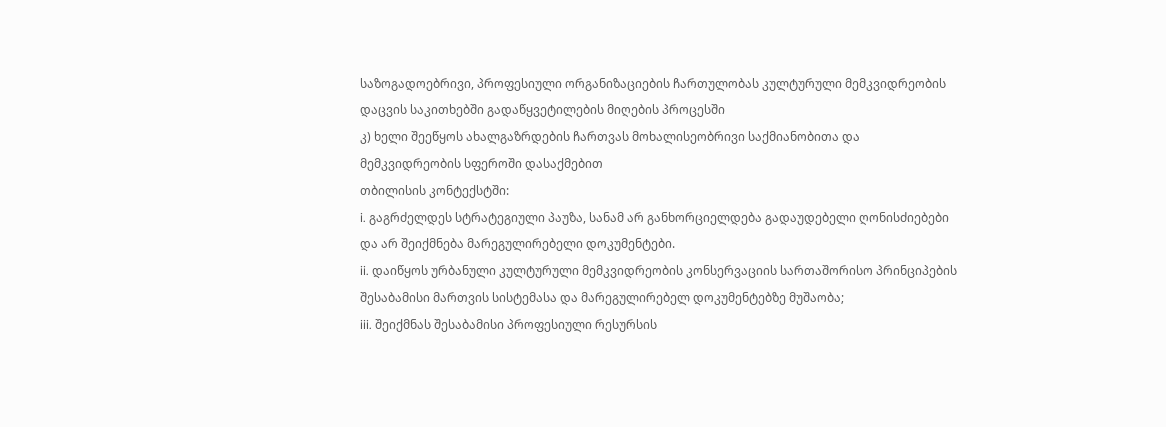საზოგადოებრივი, პროფესიული ორგანიზაციების ჩართულობას კულტურული მემკვიდრეობის დაცვის საკითხებში გადაწყვეტილების მიღების პროცესში
კ) ხელი შეეწყოს ახალგაზრდების ჩართვას მოხალისეობრივი საქმიანობითა და მემკვიდრეობის სფეროში დასაქმებით
თბილისის კონტექსტში:
i. გაგრძელდეს სტრატეგიული პაუზა, სანამ არ განხორციელდება გადაუდებელი ღონისძიებები და არ შეიქმნება მარეგულირებელი დოკუმენტები.
ii. დაიწყოს ურბანული კულტურული მემკვიდრეობის კონსერვაციის სართაშორისო პრინციპების შესაბამისი მართვის სისტემასა და მარეგულირებელ დოკუმენტებზე მუშაობა;
iii. შეიქმნას შესაბამისი პროფესიული რესურსის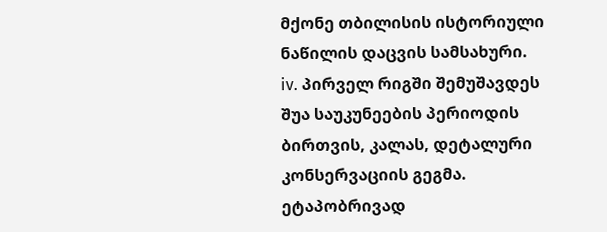მქონე თბილისის ისტორიული ნაწილის დაცვის სამსახური.
iv. პირველ რიგში შემუშავდეს შუა საუკუნეების პერიოდის ბირთვის, კალას, დეტალური კონსერვაციის გეგმა. ეტაპობრივად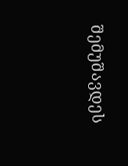შემუშავდეს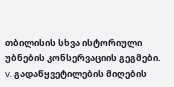თბილისის სხვა ისტორიული უბნების კონსერვაციის გეგმები.
v. გადაწყვეტილების მიღების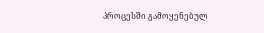პროცესში გამოყენებულ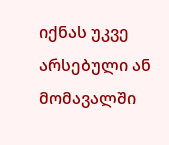იქნას უკვე არსებული ან მომავალში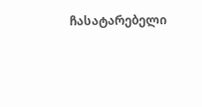ჩასატარებელი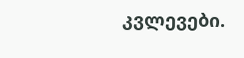კვლევები.